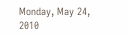Monday, May 24, 2010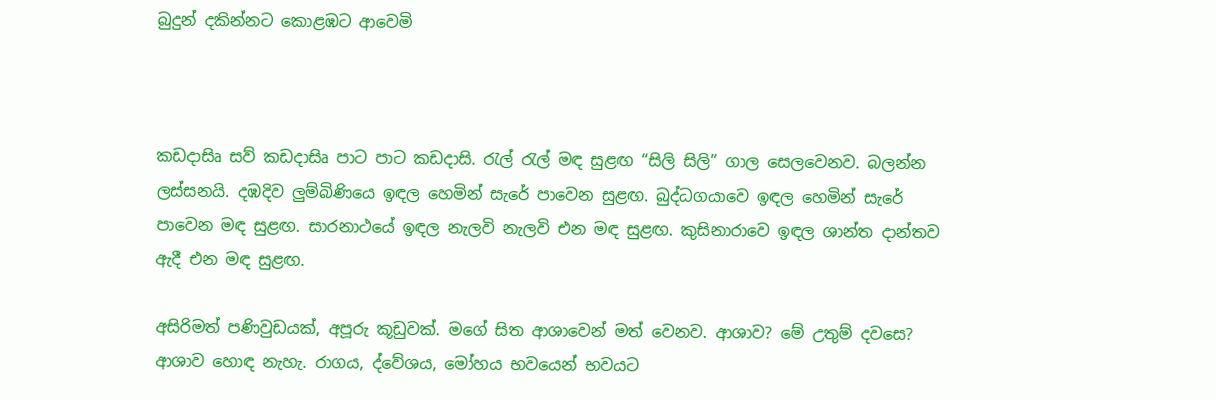බුදුන් දකින්නට කොළඹට ආවෙමි



කඩදාසිෘ සව් කඩදාසිෘ පාට පාට කඩදාසි. රැල් රැල් මඳ සුළඟ “සිලි සිලි” ගාල සෙලවෙනව. බලන්න ලස්‌සනයි. දඹදිව ලුම්බිණියෙ ඉඳල හෙමින් සැරේ පාවෙන සුළඟ. බුද්ධගයාවෙ ඉඳල හෙමින් සැරේ පාවෙන මඳ සුළඟ. සාරනාථයේ ඉඳල නැලවි නැලවි එන මඳ සුළඟ. කුසිනාරාවෙ ඉඳල ශාන්ත දාන්තව ඇදී එන මඳ සුළඟ.

අසිරිමත් පණිවුඩයක්‌, අපූරු කූඩුවක්‌. මගේ සිත ආශාවෙන් මත් වෙනව. ආශාව? මේ උතුම් දවසෙ? ආශාව හොඳ නැහැ. රාගය, ද්වේශය, මෝහය භවයෙන් භවයට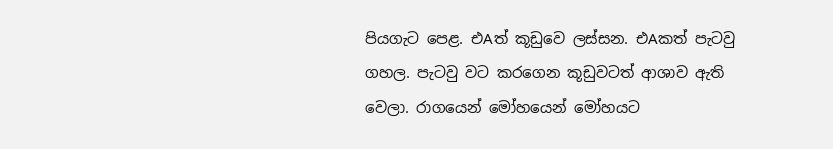පියගැට පෙළ. එAත් කූඩුවෙ ලස්‌සන. එAකත් පැටවු ගහල. පැටවු වට කරගෙන කූඩුවටත් ආශාව ඇති වෙලා. රාගයෙන් මෝහයෙන් මෝහයට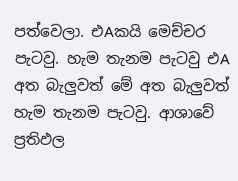පත්වෙලා. එAකයි මෙච්චර පැටවු. හැම තැනම පැටවු එA අත බැලුවත් මේ අත බැලුවත් හැම තැනම පැටවු. ආශාවේ ප්‍රතිඵල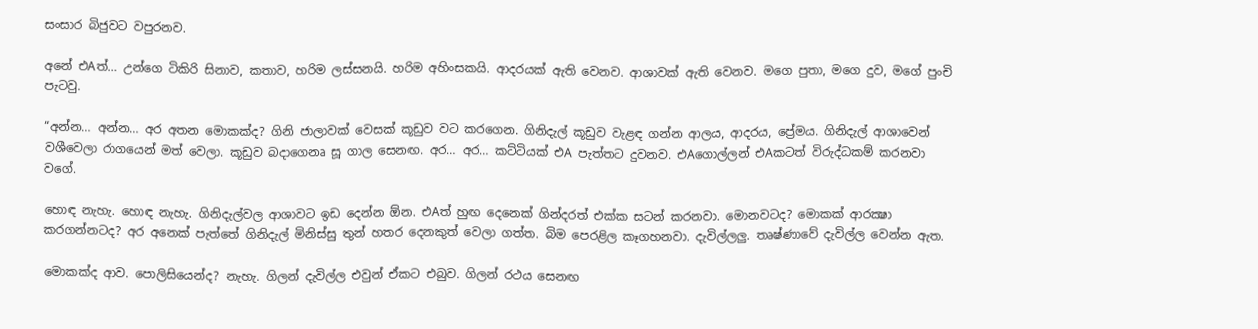සංසාර බිජුවට වපුරනව.

අනේ එAත්… උන්ගෙ ටිකිරි සිනාව, කතාව, හරිම ලස්‌සනයි. හරිම අහිංසකයි. ආදරයක්‌ ඇති වෙනව. ආශාවක්‌ ඇති වෙනව. මගෙ පුතා, මගෙ දුව, මගේ පුංචි පැටවු.

“අන්න… අන්න… අර අතන මොකක්‌ද? ගිනි ජාලාවක්‌ වෙසක්‌ කූඩුව වට කරගෙන. ගිනිදැල් කූඩුව වැළඳ ගන්න ආලය, ආදරය, ප්‍රේමය. ගිනිදැල් ආශාවෙන් වශීවෙලා රාගයෙන් මත් වෙලා. කූඩුව බදාගෙනෘ සූ ගාල සෙනඟ. අර… අර… කට්‌ටියක්‌ එA පැත්තට දුවනව. එAගොල්ලන් එAකටත් විරුද්ධකම් කරනවා වගේ.

හොඳ නැහැ. හොඳ නැහැ. ගිනිදැල්වල ආශාවට ඉඩ දෙන්න ඕන. එAත් හුඟ දෙනෙක්‌ ගින්දරත් එක්‌ක සටන් කරනවා. මොනවටද? මොකක්‌ ආරක්‍ෂා කරගන්නටද? අර අනෙක්‌ පැත්තේ ගිනිදැල් මිනිස්‌සු තුන් හතර දෙනකුත් වෙලා ගත්ත. බිම පෙරළිල කෑගහනවා. දැවිල්ලලු. තෘෂ්ණාවේ දැවිල්ල වෙන්න ඇත.

මොකක්‌ද ආව. පොලිසියෙන්ද? නැහැ. ගිලන් දැවිල්ල එවුන් ඒකට එබුව. ගිලන් රථය සෙනඟ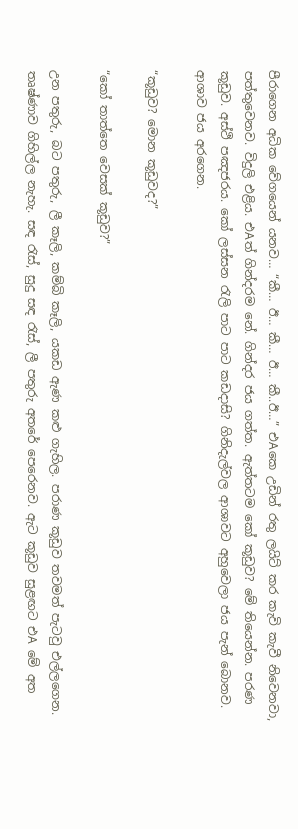පීරාගෙන අධික වේගයෙන් යනව… “කී… ඊ… කී… ඊ… කී..ඊ…” එAකෙ උඩින් රතු ලයිට්‌ කර කැවි කැවී නිවෙනවා, පත්තුවෙනව. විදුලි එළිය. එAත් ගින්දරම නේ. ගින්දර ජය ගත්ත. ඇත්තටම කෝ කූඩුව? මේ තියෙන්න. පරණ කූඩුව. අස්‌ථි පඤජරය. කෝ ලස්‌සන රැලි පාට පාට කඩදාසි? ගිනිදැල්වල ආශාවට අහුවෙලා ජය පැන් බොනව. ආශාව ජය අරගෙන.

“කූඩුව? මොන කූඩුවද?”

“කෝ තාත්තෙ වෙසක්‌ කූඩුව?”

උන පතුරු, බට පතුරු, ලී කෑලි, කම්බි කෑලි, යකඩ ඇණ කළු ගැහිල. පරාණ කූඩුව තවමත් පැටවු එල්ලගෙන. තෘෂ්ණාව ගිහිල්ල නැහැ. සඳ රැස්‌, සුදු සඳ රැස්‌, ලී පතුරු අතරේ පෙරෙනව. ඇට කූඩුව සුළඟට එA මේ අත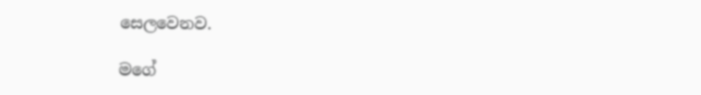සෙලවෙනව.

මගේ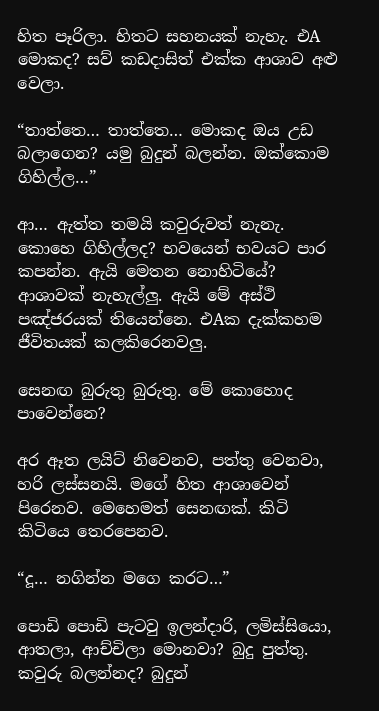හිත පෑරිලා. හිතට සහනයක්‌ නැහැ. එA මොකද? සව් කඩදාසිත් එක්‌ක ආශාව අළු වෙලා.

“තාත්තෙ… තාත්තෙ… මොකද ඔය උඩ බලාගෙන? යමු බුදුන් බලන්න. ඔක්‌කොම ගිහිල්ල…”

ආ… ඇත්ත තමයි කවුරුවත් නැනැ. කොහෙ ගිහිල්ලද? භවයෙන් භවයට පාර කපන්න. ඇයි මෙතන නොහිටියේ? ආශාවක්‌ නැහැල්ලු. ඇයි මේ අස්‌ථි පඤ්ජරයක්‌ තියෙන්නෙ. එAක දැක්‌කහම ජීවිතයක්‌ කලකිරෙනවලු.

සෙනඟ බුරුතු බුරුතු. මේ කොහොද පාවෙන්නෙ?

අර ඈත ලයිට්‌ නිවෙනව, පත්තු වෙනවා, හරි ලස්‌සනයි. මගේ හිත ආශාවෙන් පිරෙනව. මෙහෙමත් සෙනඟක්‌. කිටි කිටියෙ තෙරපෙනව.

“දූ… නගින්න මගෙ කරට…”

පොඩි පොඩි පැටවු ඉලන්දාරි, ලමිස්‌සියො, ආතලා, ආච්චිලා මොනවා? බුදු පුත්තු. කවුරු බලන්නද? බුදුන්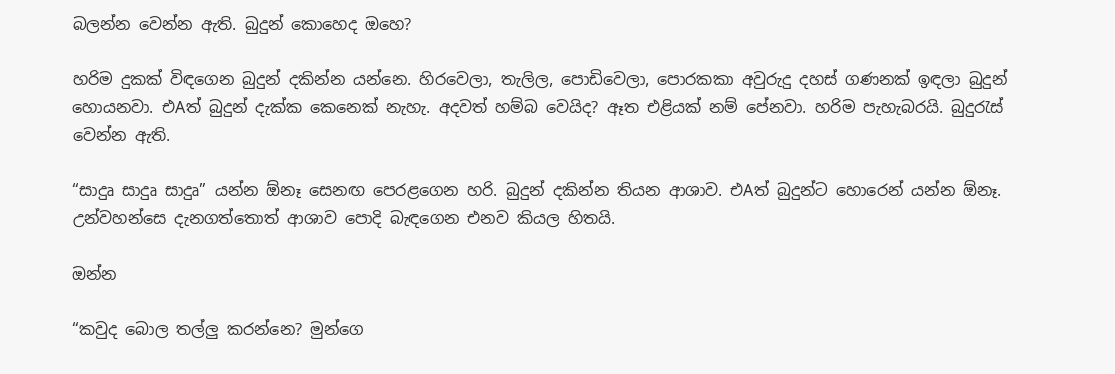බලන්න වෙන්න ඇති. බුදුන් කොහෙද ඔහෙ?

හරිම දුකක්‌ විඳගෙන බුදුන් දකින්න යන්නෙ. හිරවෙලා, තැලිල, පොඩිවෙලා, පොරකකා අවුරුදු දහස්‌ ගණනක්‌ ඉඳලා බුදුන් හොයනවා. එAත් බුදුන් දැක්‌ක කෙනෙක්‌ නැහැ. අදවත් හම්බ වෙයිද? ඈත එළියක්‌ නම් පේනවා. හරිම පැහැබරයි. බුදුරැස්‌ වෙන්න ඇති.

“සාදුෘ සාදුෘ සාදුෘ” යන්න ඕනෑ සෙනඟ පෙරළගෙන හරි. බුදුන් දකින්න තියන ආශාව. එAත් බුදුන්ට හොරෙන් යන්න ඕනෑ. උන්වහන්සෙ දැනගත්තොත් ආශාව පොදි බැඳගෙන එනව කියල හිතයි.

ඔන්න

“කවුද බොල තල්ලු කරන්නෙ? මුන්ගෙ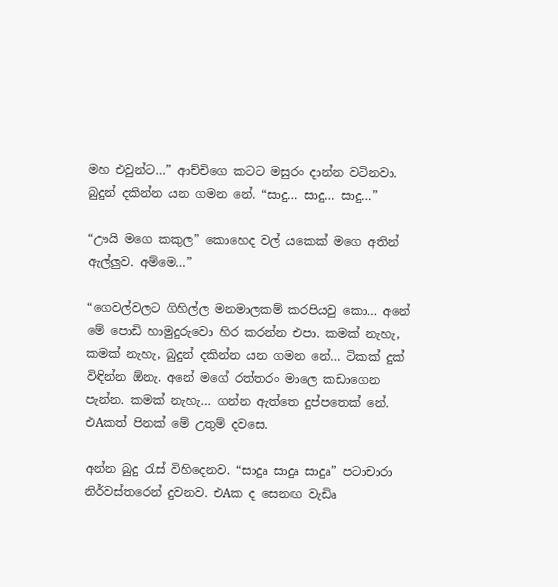මහ එවුන්ට…” ආච්චිගෙ කටට මසුරං දාන්න වටිනවා. බුදුන් දකින්න යන ගමන නේ. “සාදු… සාදු… සාදු…”

“ඌයි මගෙ කකුල” කොහෙද වල් යකෙක්‌ මගෙ අතින් ඇල්ලුව. අම්මෙ…”

“ගෙවල්වලට ගිහිල්ල මනමාලකම් කරපියවු කො… අනේ මේ පොඩි හාමුදුරුවො හිර කරන්න එපා. කමක්‌ නැහැ, කමක්‌ නැහැ, බුදුන් දකින්න යන ගමන නේ… ටිකක්‌ දුක්‌ විඳින්න ඕනැ. අනේ මගේ රත්තරං මාලෙ කඩාගෙන පැන්න. කමක්‌ නැහැ… ගන්න ඇත්තෙ දුප්පතෙක්‌ නේ. එAකත් පිනක්‌ මේ උතුම් දවසෙ.

අන්න බුදු රැස්‌ විහිදෙනව. “සාදුෘ සාදුෘ සාදුෘ” පටාචාරා නිර්වස්‌තරෙන් දුවනව. එAක ද සෙනඟ වැඩිෘ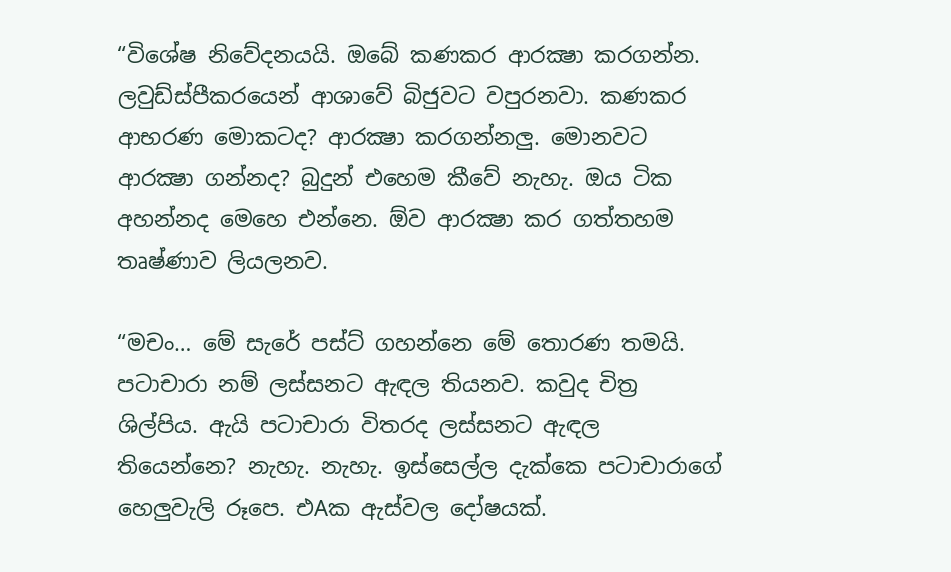“විශේෂ නිවේදනයයි. ඔබේ කණකර ආරක්‍ෂා කරගන්න. ලවුඩ්ස්‌පීකරයෙන් ආශාවේ බිජුවට වපුරනවා. කණකර ආභරණ මොකටද? ආරක්‍ෂා කරගන්නලු. මොනවට ආරක්‍ෂා ගන්නද? බුදුන් එහෙම කීවේ නැහැ. ඔය ටික අහන්නද මෙහෙ එන්නෙ. ඕව ආරක්‍ෂා කර ගත්තහම තෘෂ්ණාව ලියලනව.

“මචං… මේ සැරේ පස්‌ට්‌ ගහන්නෙ මේ තොරණ තමයි. පටාචාරා නම් ලස්‌සනට ඇඳල තියනව. කවුද චිත්‍ර ශිල්පිය. ඇයි පටාචාරා විතරද ලස්‌සනට ඇඳල තියෙන්නෙ? නැහැ. නැහැ. ඉස්‌සෙල්ල දැක්‌කෙ පටාචාරාගේ හෙලුවැලි රූපෙ. එAක ඇස්‌වල දෝෂයක්‌.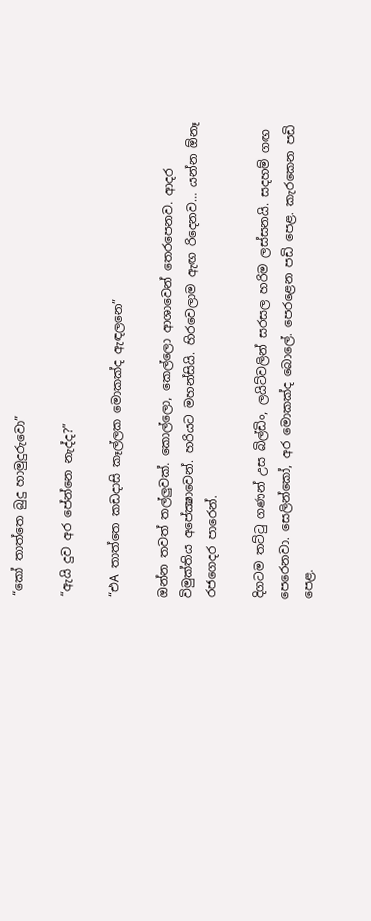“කෝ තාත්තෙ බුදු හාමුදුරුවො”

“ඇයි දුව අර පේන්නෙ නැද්ද?”

“එA තාත්තෙ කඩදාසි කෑල්ලක මොකක්‌ද ඇඳලනෙ”

ඔන්න තවත් තල්ලුවක්‌. කොල්ලො, කෙල්ලො ආශාවෙන් තෙරපෙනව. ආදර විමුක්‌තිය අපේක්‍ෂාවෙන්. හරියට මහන්සියි. හිරවෙලාම ඇඟ රිදෙනව… යන්න ඕනෑ රජගෙදර පාරෙන්.

දිගටම තට්‌ටු ගණන් උස බිල්ඩිං, ලයිට්‌වලින් සරසල හරිම ලස්‌සනයි. සදහම් ගඟ පෙරෙනවා. සෙලින්කෝ, අර මොකක්‌ද බොලේ. පෙරළෙන පඩි පෙළ. කැරකෙන පඩි පෙළ.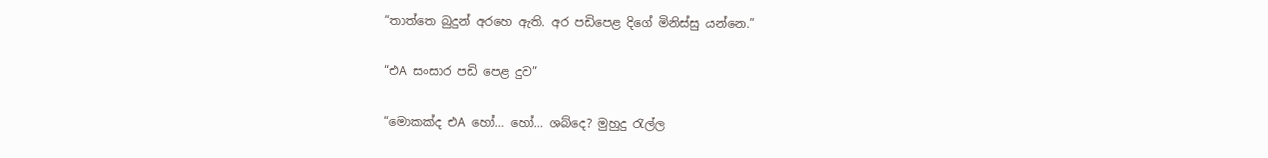“තාත්තෙ බුදුන් අරහෙ ඇති. අර පඩිපෙළ දිගේ මිනිස්‌සු යන්නෙ.”

“එA සංසාර පඩි පෙළ දුව”

“මොකක්‌ද එA හෝ… හෝ… ශබ්දෙ? මුහුදු රැල්ල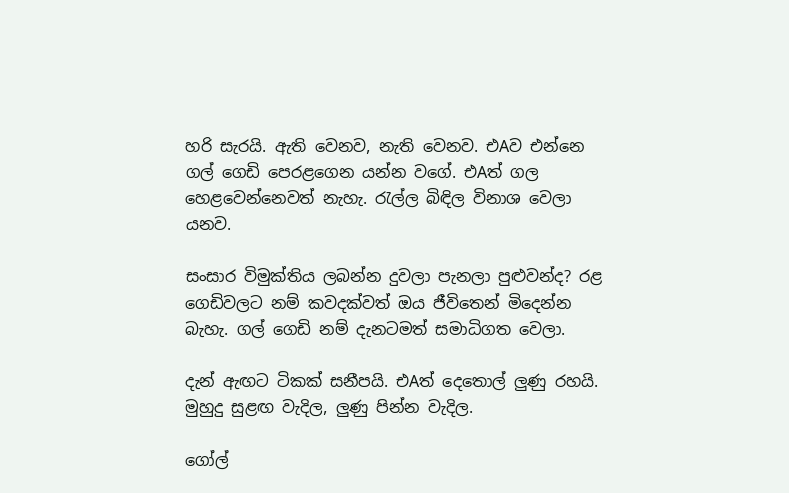හරි සැරයි. ඇති වෙනව, නැති වෙනව. එAව එන්නෙ ගල් ගෙඩි පෙරළගෙන යන්න වගේ. එAත් ගල හෙළවෙන්නෙවත් නැහැ. රැල්ල බිඳිල විනාශ වෙලා යනව.

සංසාර විමුක්‌තිය ලබන්න දුවලා පැනලා පුළුවන්ද? රළ ගෙඩිවලට නම් කවදක්‌වත් ඔය ජීවිතෙන් මිදෙන්න බැහැ. ගල් ගෙඩි නම් දැනටමත් සමාධිගත වෙලා.

දැන් ඇඟට ටිකක්‌ සනීපයි. එAත් දෙතොල් ලුණු රහයි. මුහුදු සුළඟ වැදිල, ලුණු පින්න වැදිල.

ගෝල්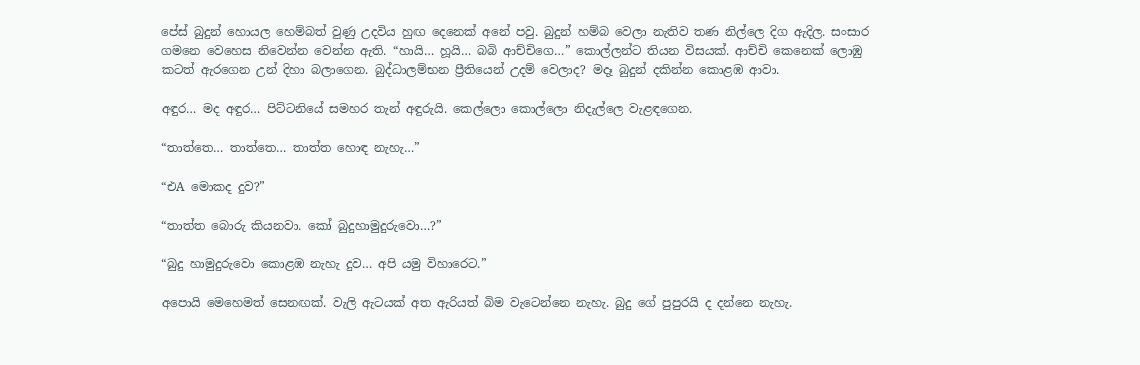පේස්‌ බුදුන් හොයල හෙම්බත් වුණු උදවිය හුඟ දෙනෙක්‌ අනේ පවු. බුදුන් හම්බ වෙලා නැතිව තණ නිල්ලෙ දිග ඇදිල. සංසාර ගමනෙ වෙහෙස නිවෙන්න වෙන්න ඇති. “හායි… හූයි… බබි ආච්චිගෙ…” කොල්ලන්ට තියන විසයක්‌. ආච්චි කෙනෙක්‌ ලොඹු කටත් ඇරගෙන උන් දිහා බලාගෙන. බුද්ධාලම්භන ප්‍රීතියෙන් උදම් වෙලාද? මදෑ බුදුන් දකින්න කොළඹ ආවා.

අඳුර… මද අඳුර… පිට්‌ටනියේ සමහර තැන් අඳුරුයි. කෙල්ලො කොල්ලො නිදැල්ලෙ වැළඳගෙන.

“තාත්තෙ… තාත්තෙ… තාත්ත හොඳ නැහැ…”

“එA මොකද දුව?”

“තාත්ත බොරු කියනවා. කෝ බුදුහාමුදුරුවො…?”

“බුදු හාමුදුරුවො කොළඹ නැහැ දුව… අපි යමු විහාරෙට.”

අපොයි මෙහෙමත් සෙනඟක්‌. වැලි ඇටයක්‌ අත ඇරියත් බිම වැටෙන්නෙ නැහැ. බුදු ගේ පුපුරයි ද දන්නෙ නැහැ.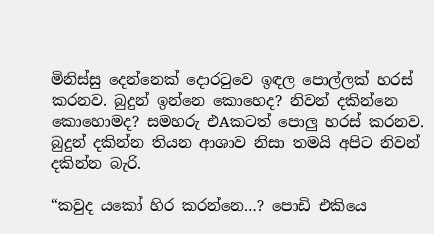මිනිස්‌සු දෙන්නෙක්‌ දොරටුවෙ ඉඳල පොල්ලක්‌ හරස්‌ කරනව. බුදුන් ඉන්නෙ කොහෙද? නිවන් දකින්නෙ කොහොමද? සමහරු එAකටත් පොලු හරස්‌ කරනව. බුදුන් දකින්න තියන ආශාව නිසා තමයි අපිට නිවන් දකින්න බැරි.

“කවුද යකෝ හිර කරන්නෙ…? පොඩි එකියෙ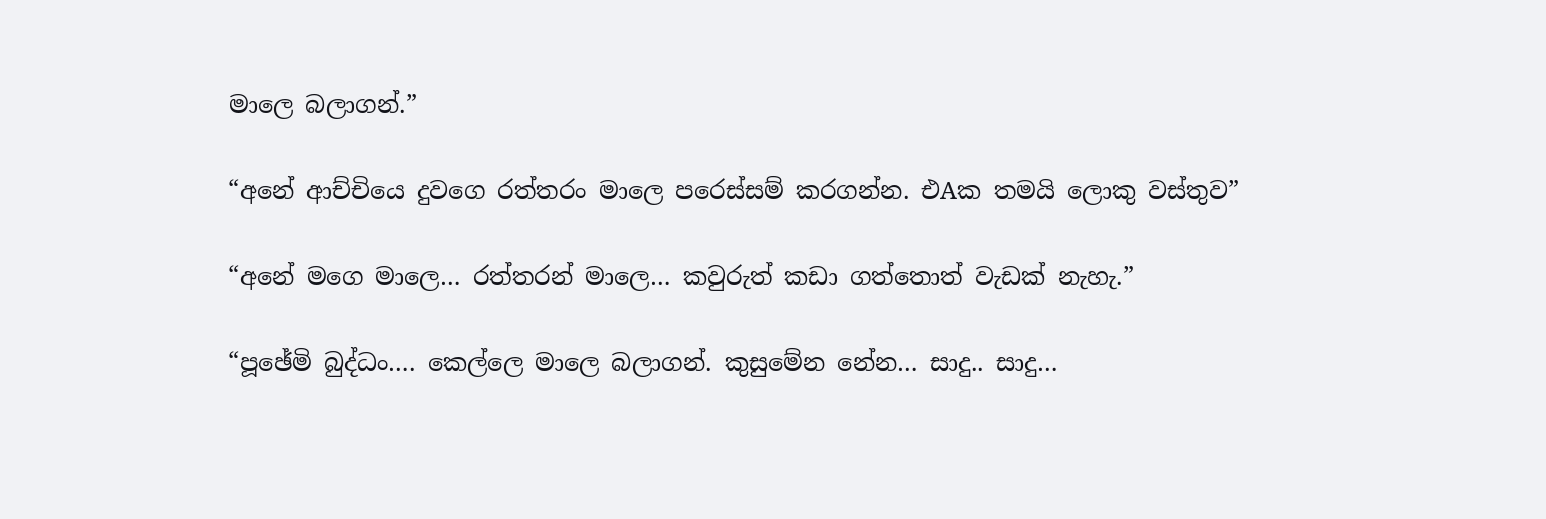මාලෙ බලාගන්.”

“අනේ ආච්චියෙ දුවගෙ රත්තරං මාලෙ පරෙස්‌සම් කරගන්න. එAක තමයි ලොකු වස්‌තුව”

“අනේ මගෙ මාලෙ… රත්තරන් මාලෙ… කවුරුත් කඩා ගත්තොත් වැඩක්‌ නැහැ.”

“පූඡේමි බුද්ධං…. කෙල්ලෙ මාලෙ බලාගන්. කුසුමේන නේන… සාදු.. සාදු…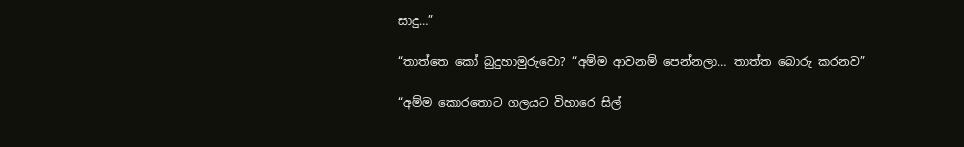සාදු…”

“තාත්තෙ කෝ බුදුහාමුරුවො? “අම්ම ආවනම් පෙන්නලා… තාත්ත බොරු කරනව”

“අම්ම කොරතොට ගලයට විහාරෙ සිල්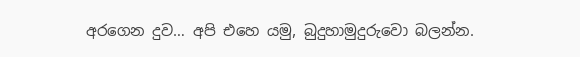අරගෙන දුව… අපි එහෙ යමු, බුදුහාමුදුරුවො බලන්න.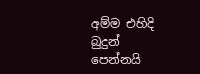අම්ම එහිදි බුදුන් පෙන්නයි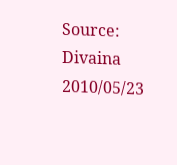Source: Divaina 2010/05/23